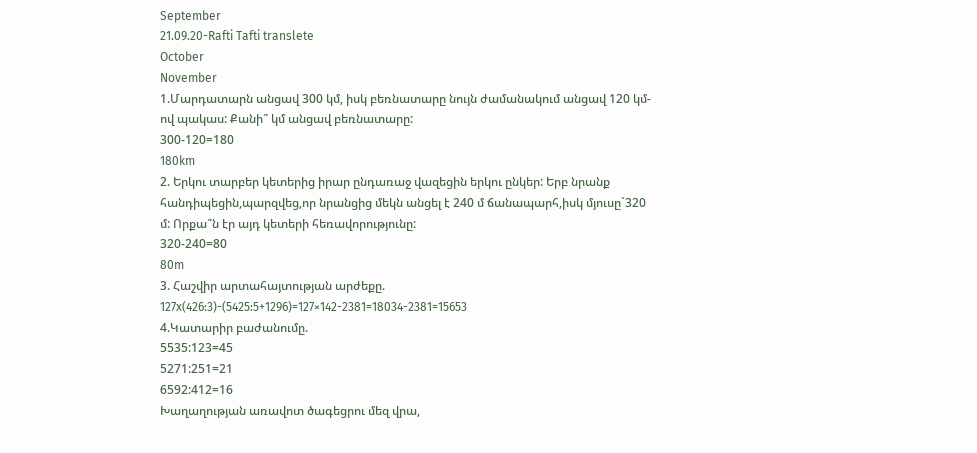September
21.09.20-Rafti Tafti translete
October
November
1.Մարդատարն անցավ 300 կմ, իսկ բեռնատարը նույն ժամանակում անցավ 120 կմ-ով պակաս: Քանի՞ կմ անցավ բեռնատարը:
300-120=180
180km
2. Երկու տարբեր կետերից իրար ընդառաջ վազեցին երկու ընկեր: Երբ նրանք հանդիպեցին,պարզվեց,որ նրանցից մեկն անցել է 240 մ ճանապարհ,իսկ մյուսը`320 մ: Որքա՞ն էր այդ կետերի հեռավորությունը:
320-240=80
80m
3. Հաշվիր արտահայտության արժեքը.
127x(426:3)-(5425:5+1296)=127×142-2381=18034-2381=15653
4.Կատարիր բաժանումը.
5535:123=45
5271:251=21
6592:412=16
Խաղաղության առավոտ ծագեցրու մեզ վրա,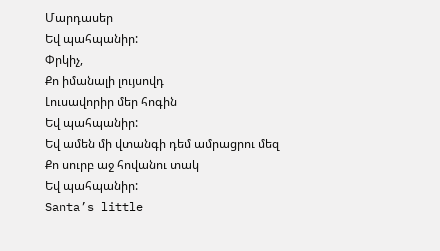Մարդասեր
Եվ պահպանիր:
Փրկիչ,
Քո իմանալի լույսովդ
Լուսավորիր մեր հոգին
Եվ պահպանիր:
Եվ ամեն մի վտանգի դեմ ամրացրու մեզ
Քո սուրբ աջ հովանու տակ
Եվ պահպանիր:
Santa’s little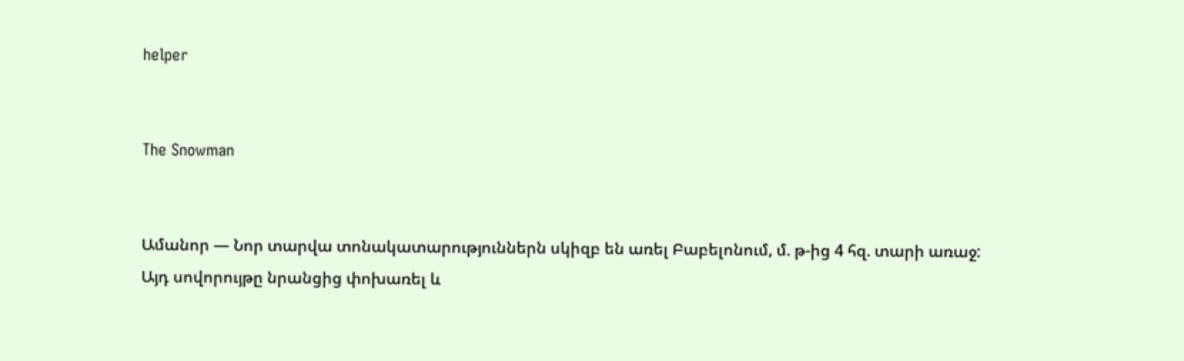helper


The Snowman


Ամանոր — Նոր տարվա տոնակատարություններն սկիզբ են առել Բաբելոնում, մ. թ-ից 4 հզ. տարի առաջ: Այդ սովորույթը նրանցից փոխառել և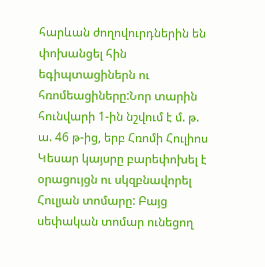հարևան ժողովուրդներին են փոխանցել հին եգիպտացիներն ու հռոմեացիները:Նոր տարին հունվարի 1-ին նշվում է մ. թ. ա. 46 թ-ից, երբ Հռոմի Հուլիոս Կեսար կայսրը բարեփոխել է օրացույցն ու սկզբնավորել Հուլյան տոմարը: Բայց սեփական տոմար ունեցող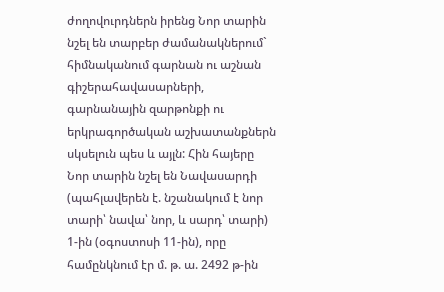ժողովուրդներն իրենց Նոր տարին նշել են տարբեր ժամանակներում` հիմնականում գարնան ու աշնան գիշերահավասարների, գարնանային զարթոնքի ու երկրագործական աշխատանքներն սկսելուն պես և այլն: Հին հայերը Նոր տարին նշել են Նավասարդի (պահլավերեն է. նշանակում է նոր տարի՝ նավա՝ նոր, և սարդ՝ տարի) 1-ին (օգոստոսի 11-ին), որը համընկնում էր մ. թ. ա. 2492 թ-ին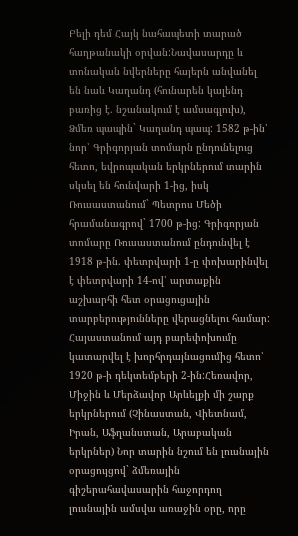Բելի դեմ Հայկ նահապետի տարած հաղթանակի օրվան:Նավասարդը և տոնական նվերները հայերն անվանել են նաև Կաղանդ (հունարեն կալենդ բառից է. նշանակում է ամսագլուխ), Ձմեռ պապին` Կաղանդ պապ: 1582 թ-ին՝ նոր՝ Գրիգորյան տոմարն ընդունելուց հետո, եվրոպական երկրներում տարին սկսել են հունվարի 1-ից, իսկ Ռուսաստանում` Պետրոս Մեծի հրամանագրով` 1700 թ-ից: Գրիգորյան տոմարը Ռուսաստանում ընդունվել է 1918 թ-ին. փետրվարի 1-ը փոխարինվել է փետրվարի 14-ով՝ արտաքին աշխարհի հետ օրացուցային տարբերությունները վերացնելու համար: Հայաստանում այդ բարեփոխումը կատարվել է խորհրդայնացումից հետո՝ 1920 թ-ի դեկտեմբերի 2-ին:Հեռավոր, Միջին և Մերձավոր Արևելքի մի շարք երկրներում (Չինաստան, Վիետնամ, Իրան, Աֆղանստան, Արաբական երկրներ) Նոր տարին նշում են լուսնային օրացույցով` ձմեռային գիշերահավասարին հաջորդող լուսնային ամսվա առաջին օրը, որը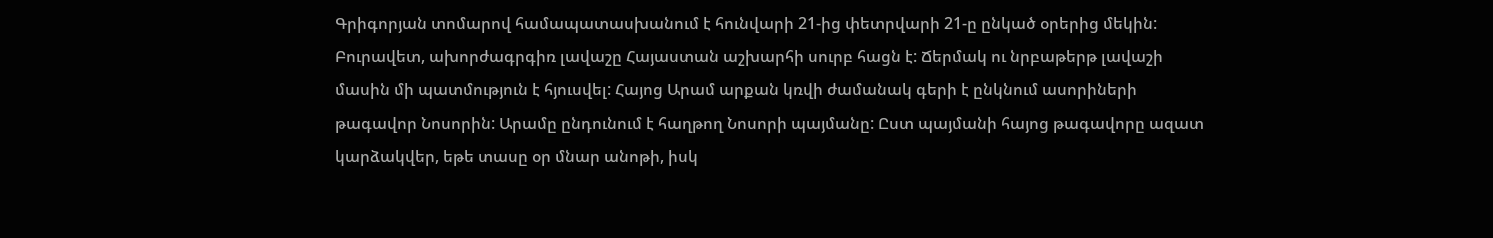Գրիգորյան տոմարով համապատասխանում է հունվարի 21-ից փետրվարի 21-ը ընկած օրերից մեկին:
Բուրավետ, ախորժագրգիռ լավաշը Հայաստան աշխարհի սուրբ հացն է: Ճերմակ ու նրբաթերթ լավաշի մասին մի պատմություն է հյուսվել: Հայոց Արամ արքան կռվի ժամանակ գերի է ընկնում ասորիների թագավոր Նոսորին: Արամը ընդունում է հաղթող Նոսորի պայմանը: Ըստ պայմանի հայոց թագավորը ազատ կարձակվեր, եթե տասը օր մնար անոթի, իսկ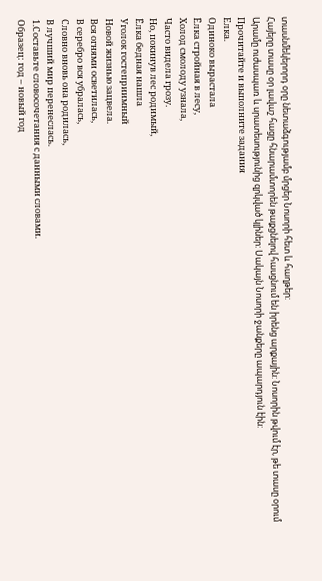տասնմեկերորդ օրը նետաձգությամբ մրցեր Նոսորի հետ և հաղթեր:
Հայերը տասը օր լավաշ հացը հնարամտորեն թաքցնելով հասցնում են իրենց արքային: Նոսորին թվում էր, թե տասը օրում Արամը ուժասպառ և սրատեսությունից զրկված կլիներ: Սակայն Նոսորի ջանքերը ապարդյուն էին:
Прочитайте и выполните задания
Елка.
Одиноко вырастала
Ёлка стройная в лесу,
Холод смолоду узнала,
Часто видела грозу.
Но, покинув лес родимый,
Ёлка бедная нашла
Уголок гостеприимный
Новой жизнью зацвела.
Вся огнями осветилась,
В серебро вся убралась,
Словно вновь она родилась,
В лучший мир перенеслась.
1.Составьте словосочетания с данными словами.
Образец: год – новый год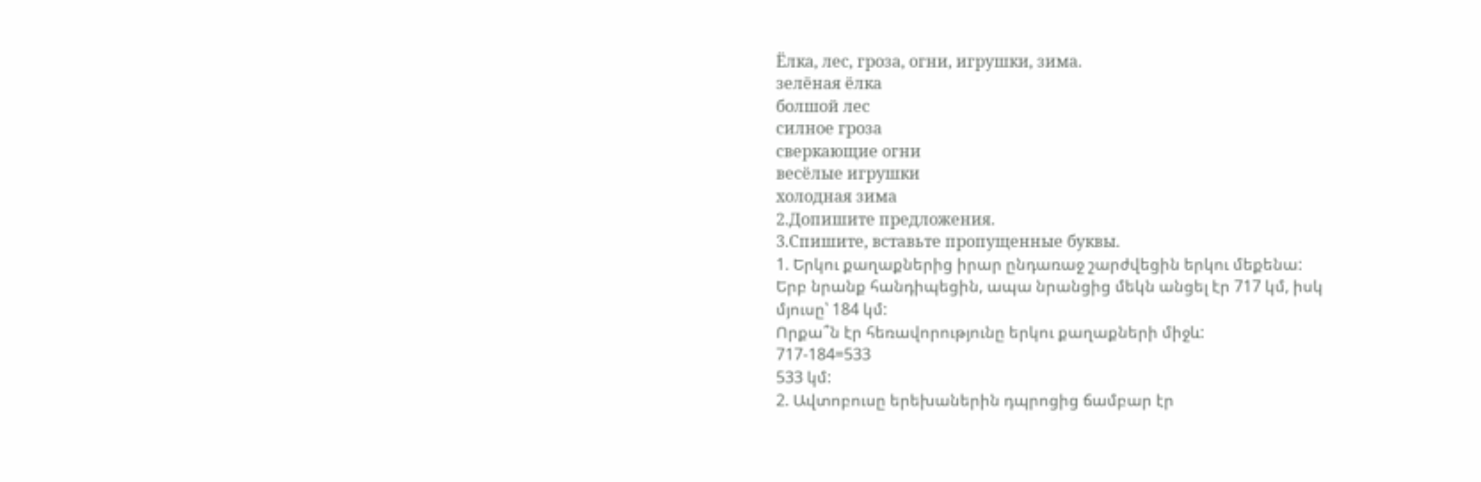Ёлка, лес, гроза, огни, игрушки, зима.
зелёная ёлка
болшой лес
силное гроза
сверкающие огни
весёлые игрушки
холодная зима
2.Допишите предложения.
3.Спишите, вставьте пропущенные буквы.
1. Երկու քաղաքներից իրար ընդառաջ շարժվեցին երկու մեքենա:
Երբ նրանք հանդիպեցին, ապա նրանցից մեկն անցել էր 717 կմ, իսկ մյուսը՝ 184 կմ:
Որքա՞ն էր հեռավորությունը երկու քաղաքների միջև:
717-184=533
533 կմ:
2. Ավտոբուսը երեխաներին դպրոցից ճամբար էր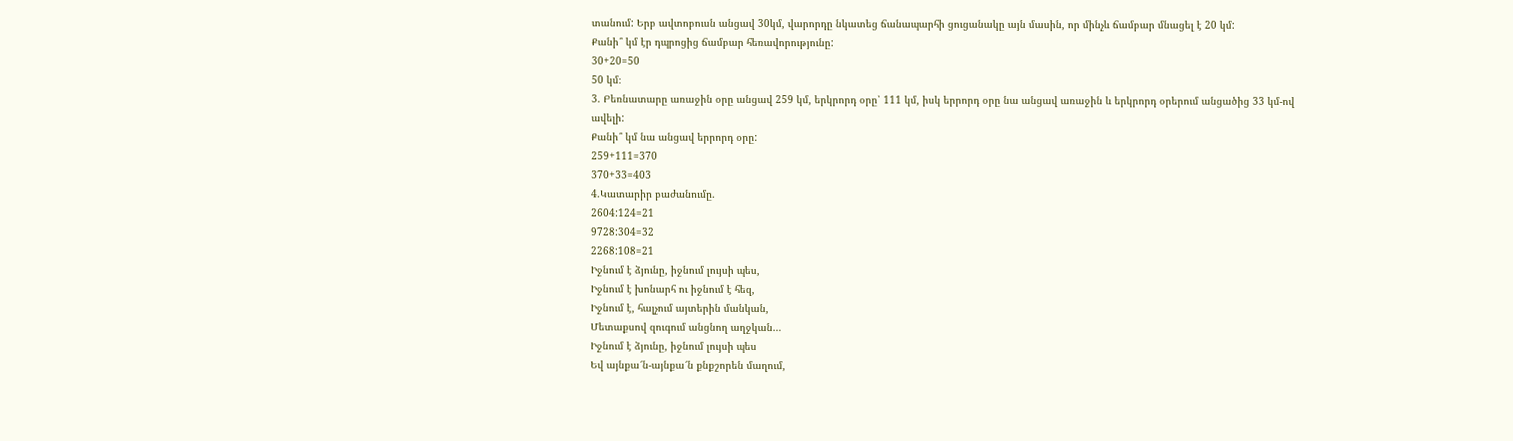տանում: Երբ ավտոբուսն անցավ 30կմ, վարորդը նկատեց ճանապարհի ցուցանակը այն մասին, որ մինչև ճամբար մնացել է 20 կմ:
Քանի՞ կմ էր դպրոցից ճամբար հեռավորությունը:
30+20=50
50 կմ։
3. Բեռնատարը առաջին օրը անցավ 259 կմ, երկրորդ օրը՝ 111 կմ, իսկ երրորդ օրը նա անցավ առաջին և երկրորդ օրերում անցածից 33 կմ-ով ավելի:
Քանի՞ կմ նա անցավ երրորդ օրը:
259+111=370
370+33=403
4.Կատարիր բաժանումը.
2604:124=21
9728:304=32
2268:108=21
Իջնում է ձյունը, իջնում լույսի պես,
Իջնում է խոնարհ ու իջնում է հեզ,
Իջնում է, հալչում այտերին մանկան,
Մետաքսով զուգում անցնող աղջկան…
Իջնում է ձյունը, իջնում լույսի պես
Եվ այնքա՜ն-այնքա՜ն քնքշորեն մաղում,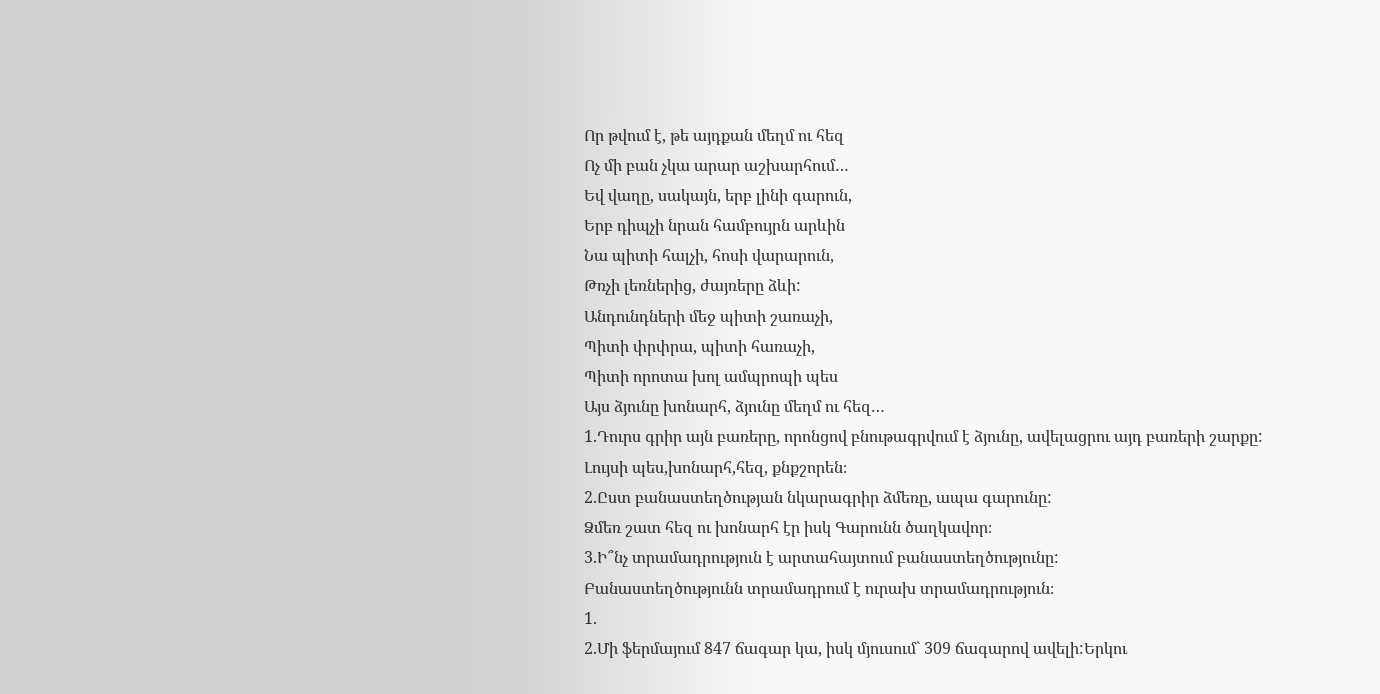Որ թվում է, թե այդքան մեղմ ու հեզ
Ոչ մի բան չկա արար աշխարհում…
Եվ վաղը, սակայն, երբ լինի գարուն,
Երբ դիպչի նրան համբույրն արևին
Նա պիտի հալչի, հոսի վարարուն,
Թռչի լեռներից, ժայռերը ձևի:
Անդունդների մեջ պիտի շառաչի,
Պիտի փրփրա, պիտի հառաչի,
Պիտի որոտա խոլ ամպրոպի պես
Այս ձյունը խոնարհ, ձյունը մեղմ ու հեզ…
1.Դուրս գրիր այն բառերը, որոնցով բնութագրվում է ձյունը, ավելացրու այդ բառերի շարքը:
Լույսի պես,խոնարհ,հեզ, քնքշորեն։
2.Ըստ բանաստեղծության նկարագրիր ձմեռը, ապա գարունը:
Ձմեռ շատ հեզ ու խոնարհ էր իսկ Գարունն ծաղկավոր։
3.Ի՞նչ տրամադրություն է արտահայտում բանաստեղծությունը:
Բանաստեղծությունն տրամադրում է ուրախ տրամադրություն։
1.
2.Մի ֆերմայում 847 ճագար կա, իսկ մյուսում` 309 ճագարով ավելի:Երկու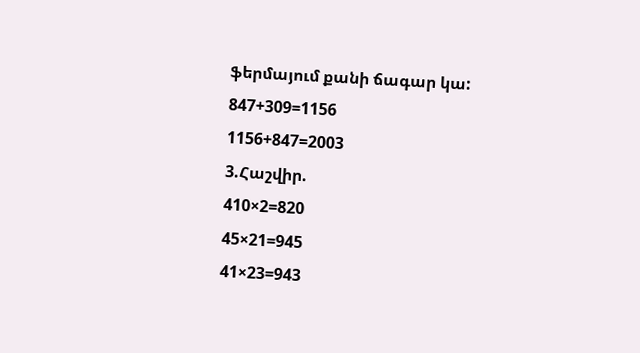ֆերմայում քանի ճագար կա:
847+309=1156
1156+847=2003
3.Հաշվիր.
410×2=820
45×21=945
41×23=943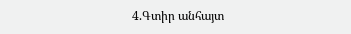4.Գտիր անհայտ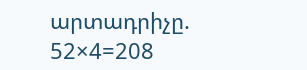արտադրիչը.
52×4=208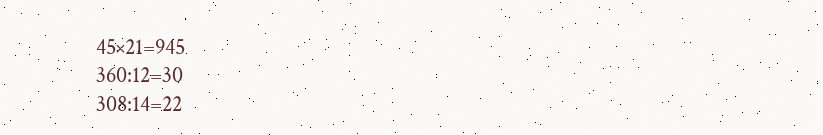45×21=945
360:12=30
308:14=22